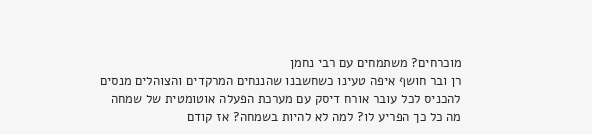מוכרחים? משתמחים עם רבי נחמן
רן ובר חושף איפה טעינו כשחשבנו שהננחים המרקדים והצוהלים מנסים להכניס לכל עובר אורח דיסק עם מערכת הפעלה אוטומטית של שמחה
מה כל כך הפריע לו? למה לא להיות בשמחה? אז קודם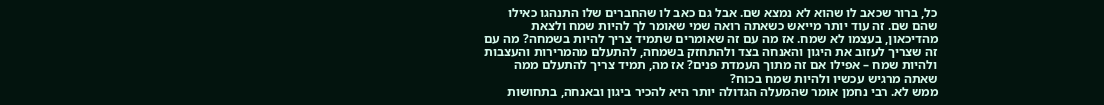כל, ברור שכאב לו שהוא לא נמצא שם. אבל גם כאב לו שהחברים שלו התנהגו כאילו שהם שם. זה עוד יותר מייאש כשאתה רואה שמי שאומר לך להיות שמח ולצאת מהדיכאון, בעצמו לא שמח. אז מה עם זה שאומרים שתמיד צריך להיות בשמחה? מה עם זה שצריך לעזוב את היגון והאנחה בצד ולהתחזק בשמחה, להתעלם מהמרירות והעצבות ולהיות שמח – אפילו אם זה מתוך העמדת פנים? אז מה, תמיד צריך להתעלם ממה שאתה מרגיש עכשיו ולהיות שמח בכוח?
ממש לא. רבי נחמן אומר שהמעלה הגדולה יותר היא להכיר ביגון ובאנחה, בתחושות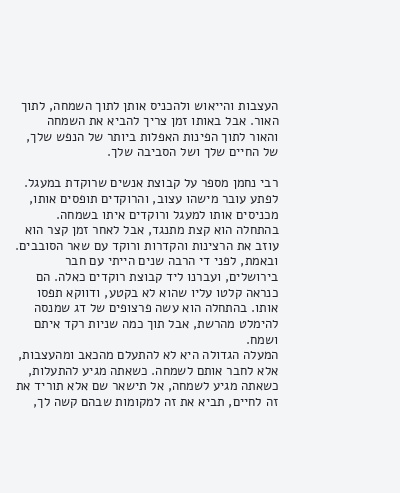העצבות והייאוש ולהכניס אותן לתוך השמחה, לתוך האור. אבל באותו זמן צריך להביא את השמחה והאור לתוך הפינות האפלות ביותר של הנפש שלך, של החיים שלך ושל הסביבה שלך.

רבי נחמן מספר על קבוצת אנשים שרוקדת במעגל. לפתע עובר מישהו עצוב, והרוקדים תופסים אותו, מכניסים אותו למעגל ורוקדים איתו בשמחה. בהתחלה הוא קצת מתנגד, אבל לאחר זמן קצר הוא עוזב את הרצינות והקדרות ורוקד עם שאר הסובבים. ובאמת, לפני די הרבה שנים הייתי עם חבר בירושלים, ועברנו ליד קבוצת רוקדים כאלה. הם כנראה קלטו עליו שהוא לא בקטע, ודווקא תפסו אותו. בהתחלה הוא עשה פרצופים של דג שמנסה להימלט מהרשת, אבל תוך כמה שניות רקד איתם ושמח.
המעלה הגדולה היא לא להתעלם מהכאב ומהעצבות, אלא לחבר אותם לשמחה. כשאתה מגיע להתעלות, כשאתה מגיע לשמחה, אל תישאר שם אלא תוריד את זה לחיים, תביא את זה למקומות שבהם קשה לך,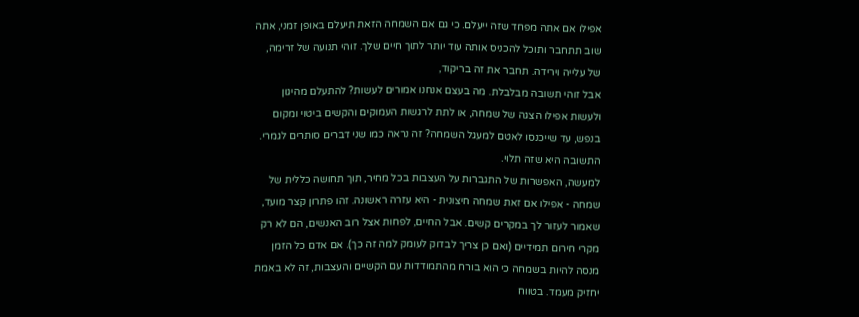אפילו אם אתה מפחד שזה ייעלם. כי גם אם השמחה הזאת תיעלם באופן זמני, אתה שוב תתחבר ותוכל להכניס אותה עוד יותר לתוך חיים שלך. זוהי תנועה של זרימה, של עלייה וירידה. תחבר את זה בריקוד,
אבל זוהי תשובה מבלבלת. מה בעצם אנחנו אמורים לעשות? להתעלם מהיגון ולעשות אפילו הצגה של שמחה, או לתת לרגשות העמוקים והקשים ביטוי ומקום בנפש, עד שייכנסו לאטם למעגל השמחה? זה נראה כמו שני דברים סותרים לגמרי. התשובה היא שזה תלוי.
למעשה, האפשרות של התגברות על העצבות בכל מחיר, תוך תחושה כללית של שמחה - אפילו אם זאת שמחה חיצונית - היא עזרה ראשונה. זהו פתרון קצר מועד, שאמור לעזור לך במקרים קשים. אבל החיים, לפחות אצל רוב האנשים, הם לא רק מקרי חירום תמידיים (ואם כן צריך לבדוק לעומק למה זה כך). אם אדם כל הזמן מנסה להיות בשמחה כי הוא בורח מהתמודדות עם הקשיים והעצבות, זה לא באמת יחזיק מעמד. בטווח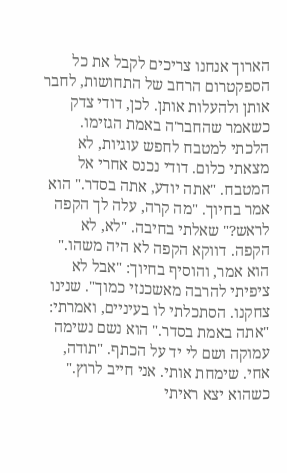הארוך אנחנו צריכים לקבל את כל הספקטרום הרחב של התחושות, לחבר אותן ולהעלות אותן. לכן, דודי צדק כשאמר שהחבר'ה באמת הגזימו.
הלכתי למטבח לחפש עוגיות, לא מצאתי כלום. דודי נכנס אחרי אל המטבח. "אתה יודע, אתה בסדר." הוא אמר בחיוך. "מה קרה, עלה לך הקפה לראש?" שאלתי בחיבה. "לא, לא הקפה. דווקא הקפה לא היה משהו." הוא אמר, והוסיף בחיוך: "אבל לא ציפיתי להרבה מאשכנזי כמוך". שנינו צחקנו. הסתכלתי לו בעיניים, ואמרתי: "אתה באמת בסדר." הוא נשם נשימה עמוקה ושם לי יד על הכתף. "תודה, אחי. שימחת אותי. אני חייב לרוץ." כשהוא יצא ראיתי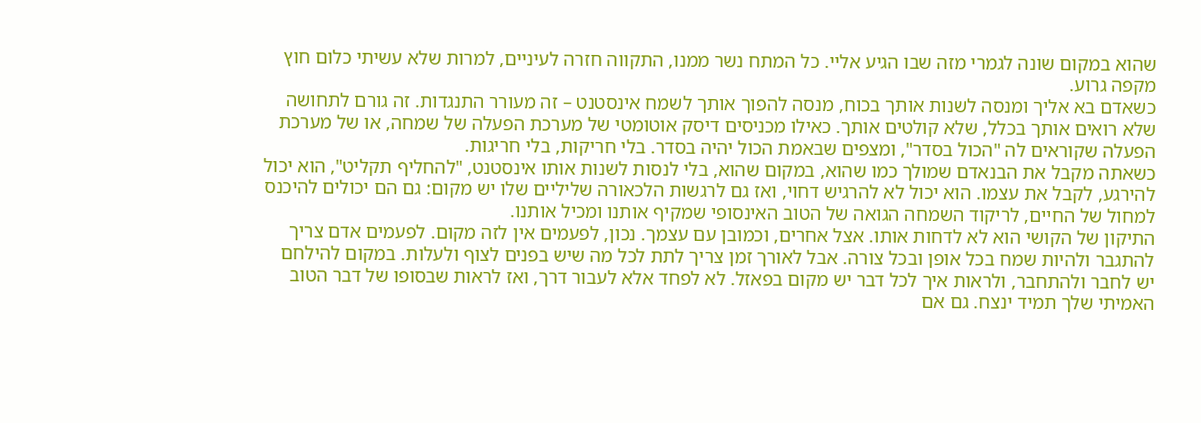שהוא במקום שונה לגמרי מזה שבו הגיע אליי. כל המתח נשר ממנו, התקווה חזרה לעיניים, למרות שלא עשיתי כלום חוץ מקפה גרוע.
כשאדם בא אליך ומנסה לשנות אותך בכוח, מנסה להפוך אותך לשמח אינסטנט – זה מעורר התנגדות. זה גורם לתחושה שלא רואים אותך בכלל, שלא קולטים אותך. כאילו מכניסים דיסק אוטומטי של מערכת הפעלה של שמחה, או של מערכת הפעלה שקוראים לה "הכול בסדר", ומצפים שבאמת הכול יהיה בסדר. בלי חריקות, בלי חריגות.
כשאתה מקבל את הבנאדם שמולך כמו שהוא, במקום שהוא, בלי לנסות לשנות אותו אינסטנט, "להחליף תקליט", הוא יכול להירגע, לקבל את עצמו. הוא יכול לא להרגיש דחוי, ואז גם לרגשות הלכאורה שליליים שלו יש מקום: גם הם יכולים להיכנס למחול של החיים, לריקוד השמחה הגואה של הטוב האינסופי שמקיף אותנו ומכיל אותנו.
התיקון של הקושי הוא לא לדחות אותו. אצל אחרים, וכמובן עם עצמך. נכון, לפעמים אין לזה מקום. לפעמים אדם צריך להתגבר ולהיות שמח בכל אופן ובכל צורה. אבל לאורך זמן צריך לתת לכל מה שיש בפנים לצוף ולעלות. במקום להילחם יש לחבר ולהתחבר, ולראות איך לכל דבר יש מקום בפאזל. לא לפחד אלא לעבור דרך, ואז לראות שבסופו של דבר הטוב האמיתי שלך תמיד ינצח. גם אם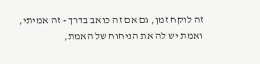זה לוקח זמן, גם אם זה כואב בדרך - זה אמיתי, ואמת יש לה את הניחוח של האמת,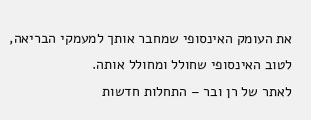את העומק האינסופי שמחבר אותך למעמקי הבריאה, לטוב האינסופי שחולל ומחולל אותה.
לאתר של רן ובר – התחלות חדשות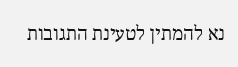נא להמתין לטעינת התגובות